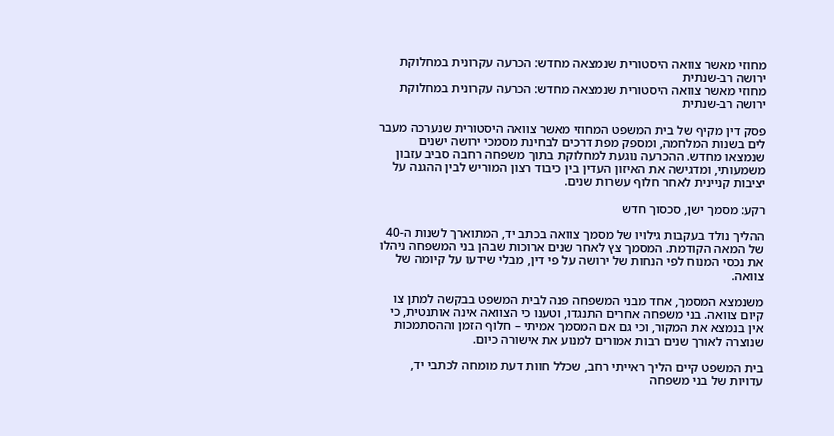מחוזי מאשר צוואה היסטורית שנמצאה מחדש: הכרעה עקרונית במחלוקת ירושה רב-שנתית
מחוזי מאשר צוואה היסטורית שנמצאה מחדש: הכרעה עקרונית במחלוקת ירושה רב-שנתית

פסק דין מקיף של בית המשפט המחוזי מאשר צוואה היסטורית שנערכה מעבר לים בשנות המלחמה, ומספק מפת דרכים לבחינת מסמכי ירושה ישנים שנמצאו מחדש. ההכרעה נוגעת למחלוקת בתוך משפחה רחבה סביב עזבון משמעותי, ומדגישה את האיזון העדין בין כיבוד רצון המוריש לבין ההגנה על יציבות קניינית לאחר חלוף עשרות שנים.

רקע: מסמך ישן, סכסוך חדש

ההליך נולד בעקבות גילויו של מסמך צוואה בכתב יד, המתוארך לשנות ה-40 של המאה הקודמת. המסמך צץ לאחר שנים ארוכות שבהן בני המשפחה ניהלו את נכסי המנוח לפי הנחות של ירושה על פי דין, מבלי שידעו על קיומה של צוואה.

משנמצא המסמך, אחד מבני המשפחה פנה לבית המשפט בבקשה למתן צו קיום צוואה. בני משפחה אחרים התנגדו, וטענו כי הצוואה אינה אותנטית, כי אין בנמצא את המקור, וכי גם אם המסמך אמיתי – חלוף הזמן וההסתמכות שנוצרה לאורך שנים רבות אמורים למנוע את אישורה כיום.

בית המשפט קיים הליך ראייתי רחב, שכלל חוות דעת מומחה לכתבי יד, עדויות של בני משפחה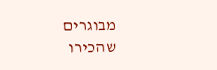מבוגרים שהכירו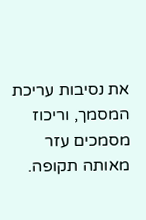את נסיבות עריכת המסמך, וריכוז מסמכים עזר מאותה תקופה.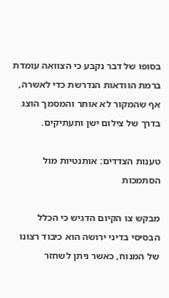בסופו של דבר נקבע כי הצוואה עומדת ברמת הוודאות הנדרשת כדי לאשרה, אף שהמקור לא אותר והמסמך הוצג בדרך של צילום ישן ותעתיקים.

טענות הצדדים: אותנטיות מול הסתמכות

מבקש צו הקיום הדגיש כי הכלל הבסיסי בדיני ירושה הוא כיבוד רצונו של המנוח, כאשר ניתן לשחזר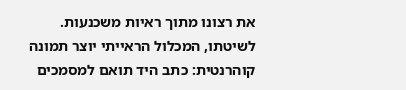את רצונו מתוך ראיות משכנעות. לשיטתו, המכלול הראייתי יוצר תמונה קוהרנטית: כתב היד תואם למסמכים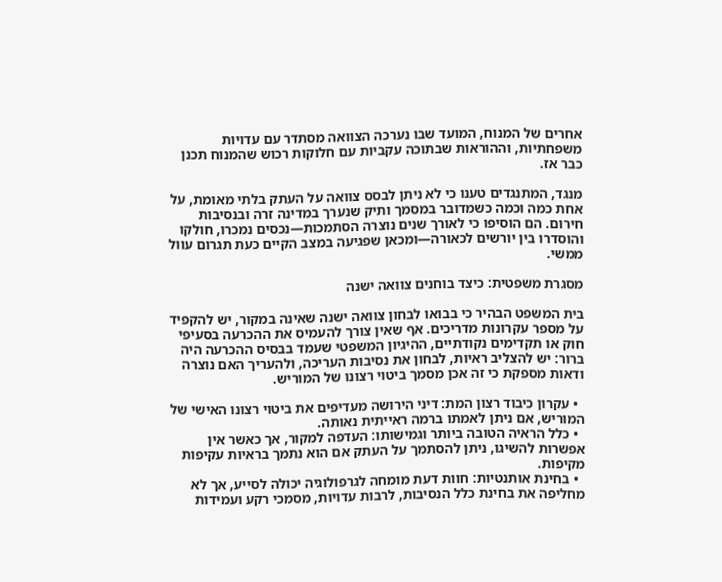אחרים של המנוח, המועד שבו נערכה הצוואה מסתדר עם עדויות משפחתיות, וההוראות שבתוכה עקביות עם חלוקות רכוש שהמנוח תכנן כבר אז.

מנגד, המתנגדים טענו כי לא ניתן לבסס צוואה על העתק בלתי מאומת, על אחת כמה וכמה כשמדובר במסמך ותיק שנערך במדינה זרה ובנסיבות חירום. הם הוסיפו כי לאורך שנים נוצרה הסתמכות—נכסים נמכרו, חולקו והוסדרו בין יורשים לכאורה—ומכאן שפגיעה במצב הקיים כעת תגרום עוול ממשי.

מסגרת משפטית: כיצד בוחנים צוואה ישנה

בית המשפט הבהיר כי בבואו לבחון צוואה ישנה שאינה במקור, יש להקפיד על מספר עקרונות מדריכים. אף שאין צורך להעמיס את ההכרעה בסעיפי חוק או תקדימים נקודתיים, ההיגיון המשפטי שעמד בבסיס ההכרעה היה ברור: יש להצליב ראיות, לבחון את נסיבות העריכה, ולהעריך האם נוצרה ודאות מספקת כי זה אכן מסמך ביטוי רצונו של המוריש.

  • עקרון כיבוד רצון המת: דיני הירושה מעדיפים את ביטוי רצונו האישי של המוריש, אם ניתן לאמתו ברמה ראייתית נאותה.
  • כלל הראיה הטובה ביותר וגמישותו: העדפה למקור, אך כאשר אין אפשרות להשיגו, ניתן להסתמך על העתק אם הוא נתמך בראיות עקיפות מקיפות.
  • בחינת אותנטיות: חוות דעת מומחה לגרפולוגיה יכולה לסייע, אך לא מחליפה את בחינת כלל הנסיבות, לרבות עדויות, מסמכי רקע ועמידות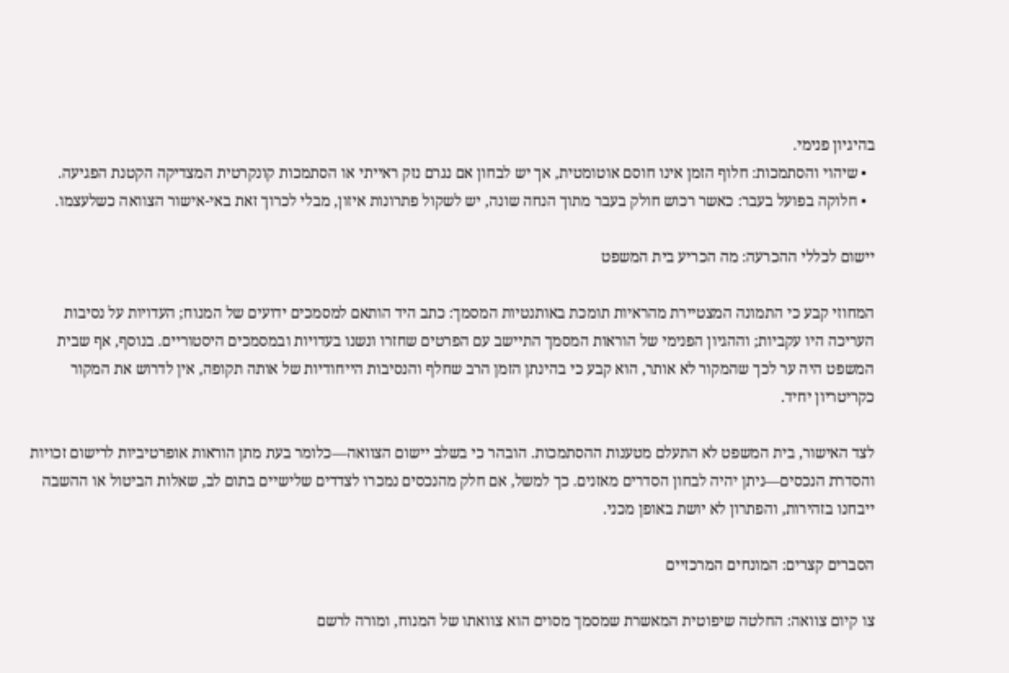בהיגיון פנימי.
  • שיהוי והסתמכות: חלוף הזמן אינו חוסם אוטומטית, אך יש לבחון אם נגרם נזק ראייתי או הסתמכות קונקרטית המצדיקה הקטנת הפגיעה.
  • חלוקה בפועל בעבר: כאשר רכוש חולק בעבר מתוך הנחה שונה, יש לשקול פתרונות איזון, מבלי לכרוך זאת באי-אישור הצוואה כשלעצמו.

יישום לכללי ההכרעה: מה הכריע בית המשפט

המחוזי קבע כי התמונה המצטיירת מהראיות תומכת באותנטיות המסמך: כתב היד הותאם למסמכים ידועים של המנוח; העדויות על נסיבות העריכה היו עקביות; וההגיון הפנימי של הוראות המסמך התיישב עם הפרטים שחזרו ונשנו בעדויות ובמסמכים היסטוריים. בנוסף, אף שבית המשפט היה ער לכך שהמקור לא אותר, הוא קבע כי בהינתן הזמן הרב שחלף והנסיבות הייחודיות של אותה תקופה, אין לדרוש את המקור כקריטריון יחיד.

לצד האישור, בית המשפט לא התעלם מטענות ההסתמכות. הובהר כי בשלב יישום הצוואה—כלומר בעת מתן הוראות אופרטיביות לרישום זכויות והסדרת הנכסים—ניתן יהיה לבחון הסדרים מאזנים. כך למשל, אם חלק מהנכסים נמכרו לצדדים שלישיים בתום לב, שאלות הביטול או ההשבה ייבחנו בזהירות, והפתרון לא יושת באופן מכני.

הסברים קצרים: המונחים המרכזיים

צו קיום צוואה: החלטה שיפוטית המאשרת שמסמך מסוים הוא צוואתו של המנוח, ומורה לרשם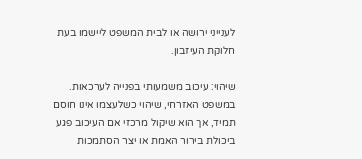לענייני ירושה או לבית המשפט ליישמו בעת חלוקת העיזבון.

שיהוי: עיכוב משמעותי בפנייה לערכאות. במשפט האזרחי, שיהוי כשלעצמו אינו חוסם תמיד, אך הוא שיקול מרכזי אם העיכוב פגע ביכולת בירור האמת או יצר הסתמכות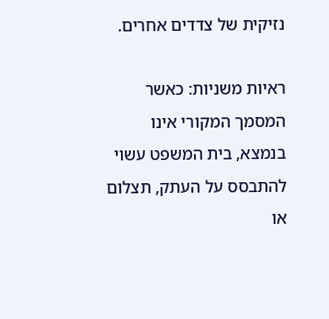נזיקית של צדדים אחרים.

ראיות משניות: כאשר המסמך המקורי אינו בנמצא, בית המשפט עשוי להתבסס על העתק, תצלום או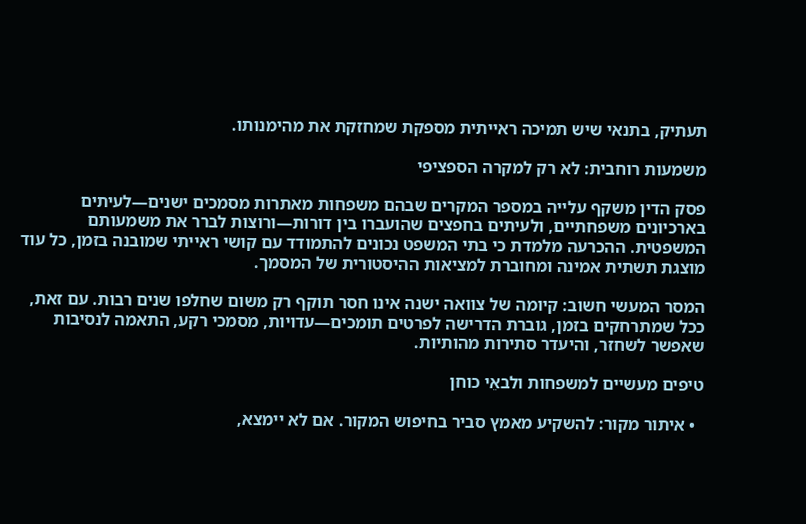תעתיק, בתנאי שיש תמיכה ראייתית מספקת שמחזקת את מהימנותו.

משמעות רוחבית: לא רק למקרה הספציפי

פסק הדין משקף עלייה במספר המקרים שבהם משפחות מאתרות מסמכים ישנים—לעיתים בארכיונים משפחתיים, ולעיתים בחפצים שהועברו בין דורות—ורוצות לברר את משמעותם המשפטית. ההכרעה מלמדת כי בתי המשפט נכונים להתמודד עם קושי ראייתי שמובנה בזמן, כל עוד מוצגת תשתית אמינה ומחוברת למציאות ההיסטורית של המסמך.

המסר המעשי חשוב: קיומה של צוואה ישנה אינו חסר תוקף רק משום שחלפו שנים רבות. עם זאת, ככל שמתרחקים בזמן, גוברת הדרישה לפרטים תומכים—עדויות, מסמכי רקע, התאמה לנסיבות שאפשר לשחזר, והיעדר סתירות מהותיות.

טיפים מעשיים למשפחות ולבאֵי כוחן

  • איתור מקור: להשקיע מאמץ סביר בחיפוש המקור. אם לא יימצא,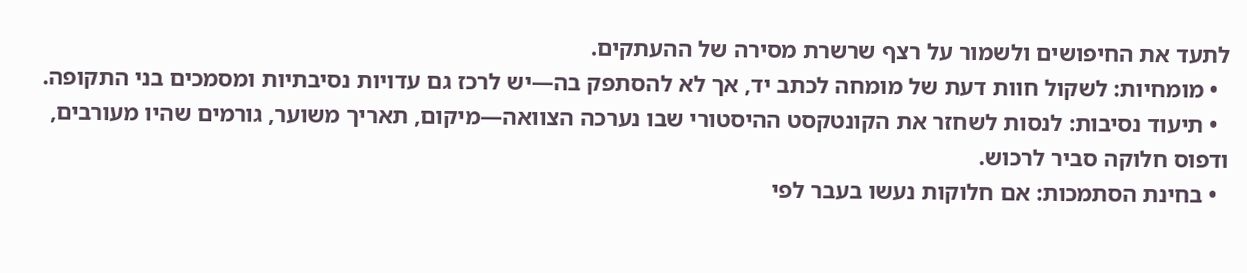לתעד את החיפושים ולשמור על רצף שרשרת מסירה של ההעתקים.
  • מומחיות: לשקול חוות דעת של מומחה לכתב יד, אך לא להסתפק בה—יש לרכז גם עדויות נסיבתיות ומסמכים בני התקופה.
  • תיעוד נסיבות: לנסות לשחזר את הקונטקסט ההיסטורי שבו נערכה הצוואה—מיקום, תאריך משוער, גורמים שהיו מעורבים, ודפוס חלוקה סביר לרכוש.
  • בחינת הסתמכות: אם חלוקות נעשו בעבר לפי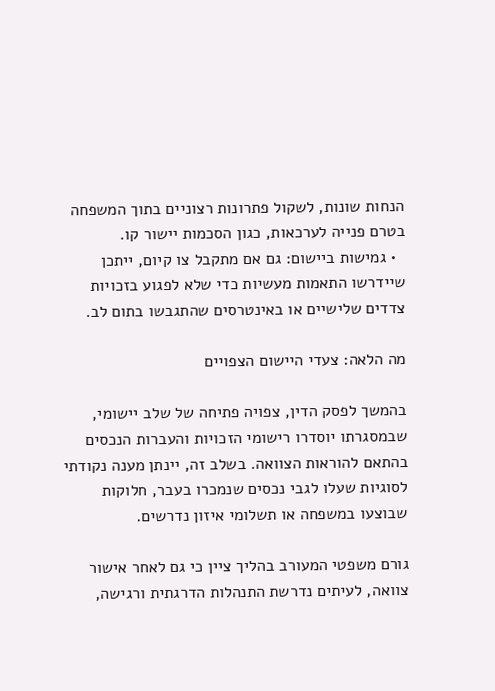הנחות שונות, לשקול פתרונות רצוניים בתוך המשפחה בטרם פנייה לערכאות, כגון הסכמות יישור קו.
  • גמישות ביישום: גם אם מתקבל צו קיום, ייתכן שיידרשו התאמות מעשיות כדי שלא לפגוע בזכויות צדדים שלישיים או באינטרסים שהתגבשו בתום לב.

מה הלאה: צעדי היישום הצפויים

בהמשך לפסק הדין, צפויה פתיחה של שלב יישומי, שבמסגרתו יוסדרו רישומי הזכויות והעברות הנכסים בהתאם להוראות הצוואה. בשלב זה, יינתן מענה נקודתי לסוגיות שעלו לגבי נכסים שנמכרו בעבר, חלוקות שבוצעו במשפחה או תשלומי איזון נדרשים.

גורם משפטי המעורב בהליך ציין כי גם לאחר אישור צוואה, לעיתים נדרשת התנהלות הדרגתית ורגישה,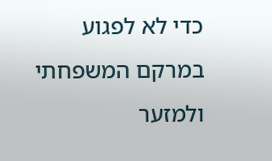כדי לא לפגוע במרקם המשפחתי ולמזער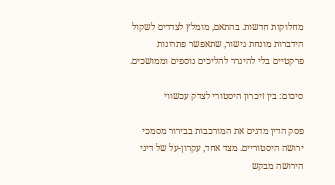מחלוקות חדשות. בהתאם, מומלץ לצדדים לשקול הידברות מונחת גישור, שתאפשר פתרונות פרקטיים בלי להיגרר להליכים נוספים וממושכים.

סיכום: בין זיכרון היסטורי לצדק עכשווי

פסק הדין מדגים את המורכבות בבירור מסמכי ירושה היסטוריים. מצד אחד, עקרון-על של דיני הירושה מבקש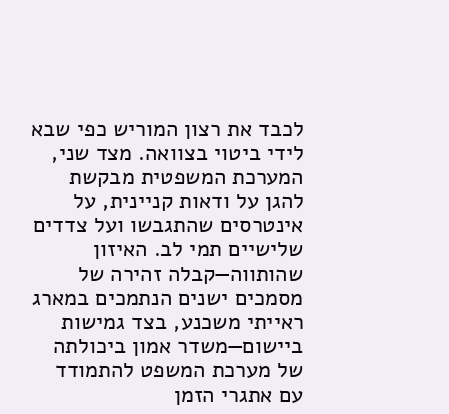לכבד את רצון המוריש כפי שבא לידי ביטוי בצוואה. מצד שני, המערכת המשפטית מבקשת להגן על ודאות קניינית, על אינטרסים שהתגבשו ועל צדדים שלישיים תמי לב. האיזון שהותווה—קבלה זהירה של מסמכים ישנים הנתמכים במארג ראייתי משכנע, בצד גמישות ביישום—משדר אמון ביכולתה של מערכת המשפט להתמודד עם אתגרי הזמן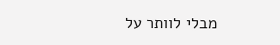מבלי לוותר על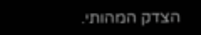הצדק המהותי.